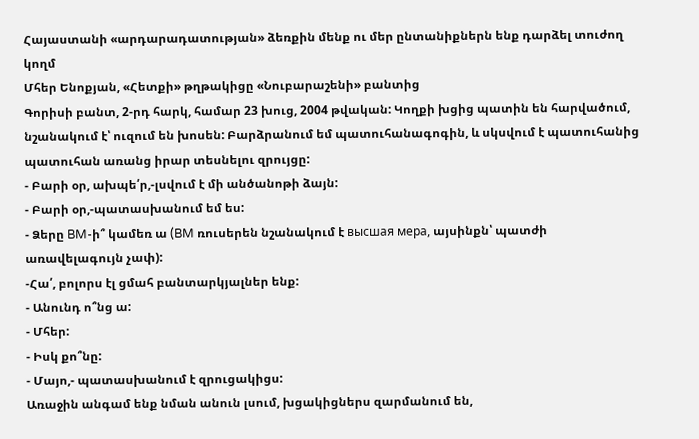Հայաստանի «արդարադատության» ձեռքին մենք ու մեր ընտանիքներն ենք դարձել տուժող կողմ
Մհեր Ենոքյան, «Հետքի» թղթակիցը «Նուբարաշենի» բանտից
Գորիսի բանտ, 2-րդ հարկ, համար 23 խուց, 2004 թվական: Կողքի խցից պատին են հարվածում, նշանակում է՝ ուզում են խոսեն: Բարձրանում եմ պատուհանագոգին, և սկսվում է պատուհանից պատուհան առանց իրար տեսնելու զրույցը:
- Բարի օր, ախպե՛ր,-լսվում է մի անծանոթի ձայն:
- Բարի օր,-պատասխանում եմ ես:
- Ձերը BM-ի՞ կամեռ ա (BM ռուսերեն նշանակում է высшая мера, այսինքն՝ պատժի առավելագույն չափ):
-Հա՛, բոլորս էլ ցմահ բանտարկյալներ ենք:
- Անունդ ո՞նց ա:
- Մհեր:
- Իսկ քո՞նը:
- Մայո,- պատասխանում է զրուցակիցս:
Առաջին անգամ ենք նման անուն լսում, խցակիցներս զարմանում են,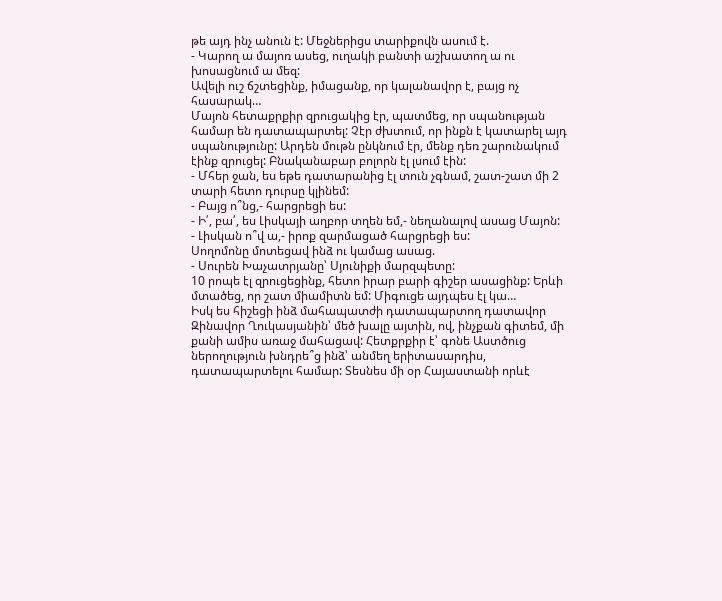թե այդ ինչ անուն է: Մեջներիցս տարիքովն ասում է.
- Կարող ա մայոռ ասեց, ուղակի բանտի աշխատող ա ու խոսացնում ա մեզ:
Ավելի ուշ ճշտեցինք, իմացանք, որ կալանավոր է, բայց ոչ հասարակ…
Մայոն հետաքրքիր զրուցակից էր, պատմեց, որ սպանության համար են դատապարտել: Չէր ժխտում, որ ինքն է կատարել այդ սպանությունը: Արդեն մութն ընկնում էր, մենք դեռ շարունակում էինք զրուցել: Բնականաբար բոլորն էլ լսում էին:
- Մհեր ջան, ես եթե դատարանից էլ տուն չգնամ, շատ-շատ մի 2 տարի հետո դուրսը կլինեմ:
- Բայց ո՞նց,- հարցրեցի ես:
- Ի՛, բա՛, ես Լիսկայի աղբոր տղեն եմ,- նեղանալով ասաց Մայոն:
- Լիսկան ո՞վ ա,- իրոք զարմացած հարցրեցի ես:
Սողոմոնը մոտեցավ ինձ ու կամաց ասաց.
- Սուրեն Խաչատրյանը՝ Սյունիքի մարզպետը:
10 րոպե էլ զրուցեցինք, հետո իրար բարի գիշեր ասացինք: Երևի մտածեց, որ շատ միամիտն եմ: Միգուցե այդպես էլ կա…
Իսկ ես հիշեցի ինձ մահապատժի դատապարտող դատավոր Զինավոր Ղուկասյանին՝ մեծ խալը այտին, ով, ինչքան գիտեմ, մի քանի ամիս առաջ մահացավ: Հետքրքիր է՝ գոնե Աստծուց ներողություն խնդրե՞ց ինձ՝ անմեղ երիտասարդիս, դատապարտելու համար: Տեսնես մի օր Հայաստանի որևէ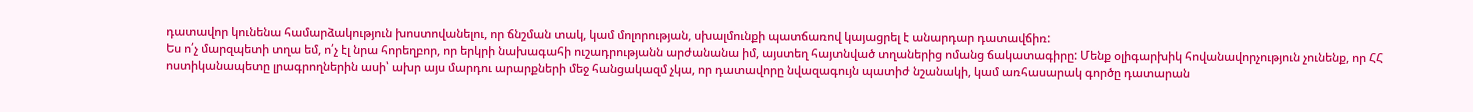դատավոր կունենա համարձակություն խոստովանելու, որ ճնշման տակ, կամ մոլորության, սխալմունքի պատճառով կայացրել է անարդար դատավճիռ:
Ես ո՛չ մարզպետի տղա եմ, ո՛չ էլ նրա հորեղբոր, որ երկրի նախագահի ուշադրությանն արժանանա իմ, այստեղ հայտնված տղաներից ոմանց ճակատագիրը: Մենք օլիգարխիկ հովանավորչություն չունենք, որ ՀՀ ոստիկանապետը լրագրողներին ասի՝ ախր այս մարդու արարքների մեջ հանցակազմ չկա, որ դատավորը նվազագույն պատիժ նշանակի, կամ առհասարակ գործը դատարան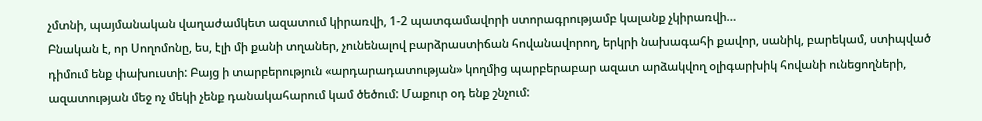չմտնի, պայմանական վաղաժամկետ ազատում կիրառվի, 1-2 պատգամավորի ստորագրությամբ կալանք չկիրառվի…
Բնական է, որ Սողոմոնը, ես, էլի մի քանի տղաներ, չունենալով բարձրաստիճան հովանավորող, երկրի նախագահի քավոր, սանիկ, բարեկամ, ստիպված դիմում ենք փախուստի: Բայց ի տարբերություն «արդարադատության» կողմից պարբերաբար ազատ արձակվող օլիգարխիկ հովանի ունեցողների, ազատության մեջ ոչ մեկի չենք դանակահարում կամ ծեծում: Մաքուր օդ ենք շնչում: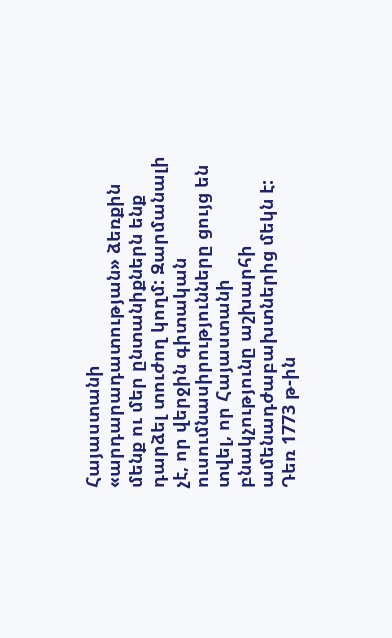Հայաստանի «արդարադատության» ձեռքին մենք ու մեր ընտանիքներն ենք դարձել տուժող կողմ: Զարմանալի չէ, որ վերջին գիտական ուսումնասիրությունները ցույց են տվել, որ Հայաստանի բնակչությունը աշխարհի ամենադժաբախտներից մեկն է:
Դեռ 1773 թ-ին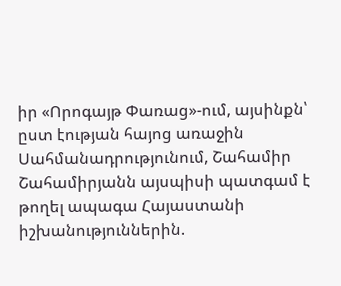իր «Որոգայթ Փառաց»-ում, այսինքն՝ ըստ էության հայոց առաջին Սահմանադրությունում, Շահամիր Շահամիրյանն այսպիսի պատգամ է թողել ապագա Հայաստանի իշխանություններին.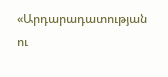«Արդարադատության ու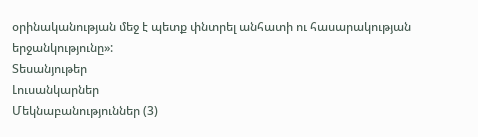օրինականության մեջ է պետք փնտրել անհատի ու հասարակության երջանկությունը»:
Տեսանյութեր
Լուսանկարներ
Մեկնաբանություններ (3)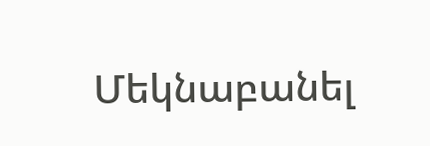Մեկնաբանել